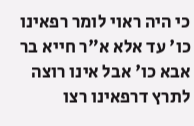כי היה ראוי לומר רפאינו כו' עד אלא א"ר חייא בר אבא כו' אבל אינו רוצה לתרץ דרפאינו רצו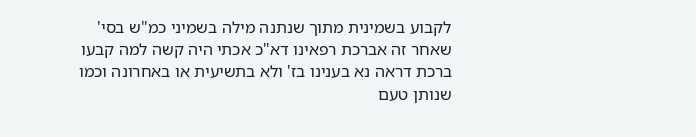לקבוע בשמינית מתוך שנתנה מילה בשמיני כמ"ש בסי' שאחר זה אברכת רפאינו דא"כ אכתי היה קשה למה קבעו ברכת דראה נא בענינו בז' ולא בתשיעית או באחרונה וכמו שנותן טעם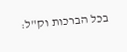בכל הברכות וק"ל: